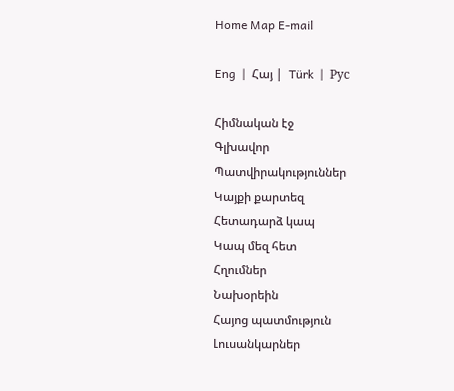Home Map E-mail

Eng  |  Հայ |  Türk  |  Рус

Հիմնական էջ
Գլխավոր
Պատվիրակություններ
Կայքի քարտեզ
Հետադարձ կապ
Կապ մեզ հետ
Հղումներ
Նախօրեին
Հայոց պատմություն
Լուսանկարներ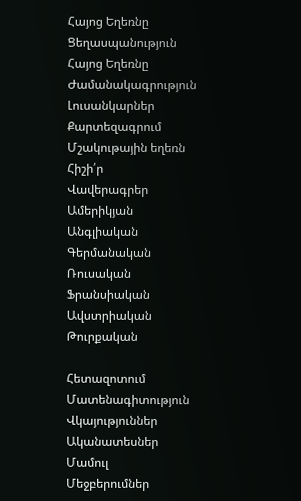Հայոց Եղեռնը
Ցեղասպանություն
Հայոց Եղեռնը
Ժամանակագրություն
Լուսանկարներ
Քարտեզագրում
Մշակութային եղեռն
Հիշի՛ր
Վավերագրեր
Ամերիկյան
Անգլիական
Գերմանական
Ռուսական
Ֆրանսիական
Ավստրիական
Թուրքական

Հետազոտում
Մատենագիտություն
Վկայություններ
Ականատեսներ
Մամուլ
Մեջբերումներ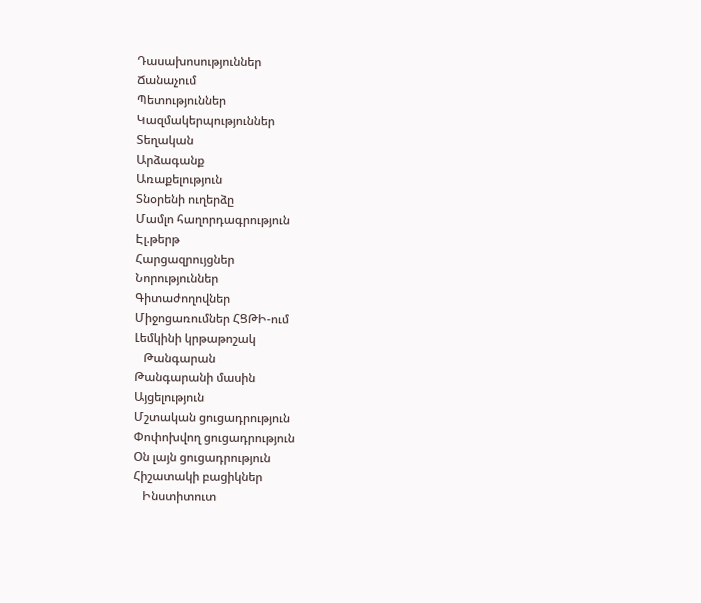Դասախոսություններ
Ճանաչում
Պետություններ
Կազմակերպություններ
Տեղական
Արձագանք
Առաքելություն
Տնօրենի ուղերձը
Մամլո հաղորդագրություն
Էլ.թերթ
Հարցազրույցներ
Նորություններ
Գիտաժողովներ
Միջոցառումներ ՀՑԹԻ-ում
Լեմկինի կրթաթոշակ
   Թանգարան
Թանգարանի մասին
Այցելություն
Մշտական ցուցադրություն
Փոփոխվող ցուցադրություն
Օն լայն ցուցադրություն
Հիշատակի բացիկներ
   Ինստիտուտ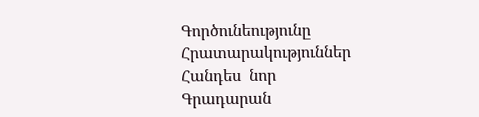Գործունեությունը
Հրատարակություններ
Հանդես  նոր
Գրադարան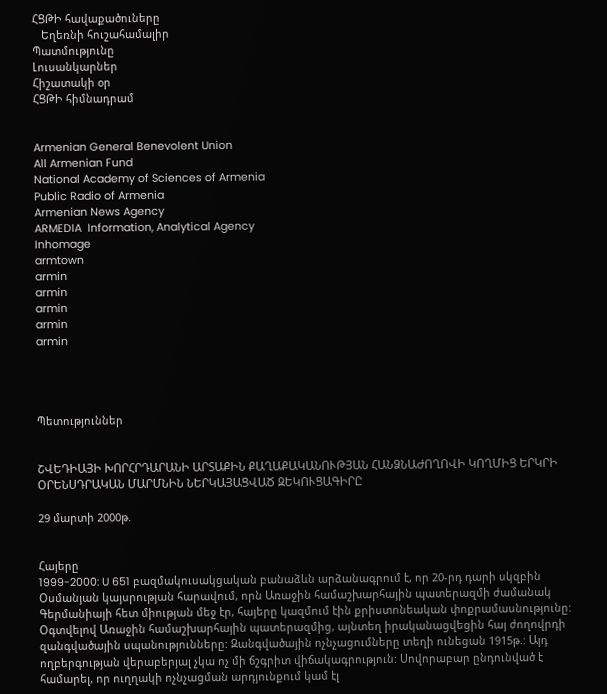ՀՑԹԻ հավաքածուները
   Եղեռնի հուշահամալիր
Պատմությունը
Լուսանկարներ
Հիշատակի օր
ՀՑԹԻ հիմնադրամ


Armenian General Benevolent Union
All Armenian Fund
National Academy of Sciences of Armenia
Public Radio of Armenia
Armenian News Agency
ARMEDIA  Information, Analytical Agency
Inhomage
armtown
armin
armin
armin
armin
armin




Պետություններ


ՇՎԵԴԻԱՅԻ ԽՈՐՀՐԴԱՐԱՆԻ ԱՐՏԱՔԻՆ ՔԱՂԱՔԱԿԱՆՈՒԹՅԱՆ ՀԱՆՁՆԱԺՈՂՈՎԻ ԿՈՂՄԻՑ ԵՐԿՐԻ ՕՐԵՆՍԴՐԱԿԱՆ ՄԱՐՄՆԻՆ ՆԵՐԿԱՅԱՑՎԱԾ ԶԵԿՈՒՑԱԳԻՐԸ

29 մարտի 2000թ.


Հայերը
1999-2000: U 651 բազմակուսակցական բանաձևն արձանագրում է, որ 20-րդ դարի սկզբին Օսմանյան կայսրության հարավում, որն Առաջին համաշխարհային պատերազմի ժամանակ Գերմանիայի հետ միության մեջ էր, հայերը կազմում էին քրիստոնեական փոքրամասնությունը: Օգտվելով Առաջին համաշխարհային պատերազմից, այնտեղ իրականացվեցին հայ ժողովրդի զանգվածային սպանությունները: Զանգվածային ոչնչացումները տեղի ունեցան 1915թ.: Այդ ողբերգության վերաբերյալ չկա ոչ մի ճշգրիտ վիճակագրություն: Սովորաբար ընդունված է համարել, որ ուղղակի ոչնչացման արդյունքում կամ էլ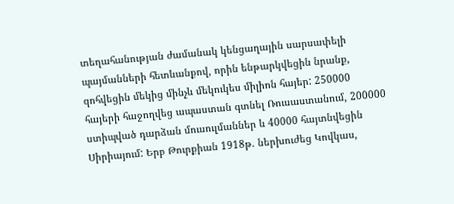տեղահանության ժամանակ կենցաղային սարսափելի պայմանների հետևանքով, որին ենթարկվեցին նրանք, զոհվեցին մեկից մինչև մեկուկես միլիոն հայեր: 250000 հայերի հաջողվեց ապաստան գտնել Ռուսաստանում, 200000 ստիպված դարձան մուսուլմաններ և 40000 հայտնվեցին Սիրիայում: Երբ Թուրքիան 1918թ. ներխուժեց Կովկաս,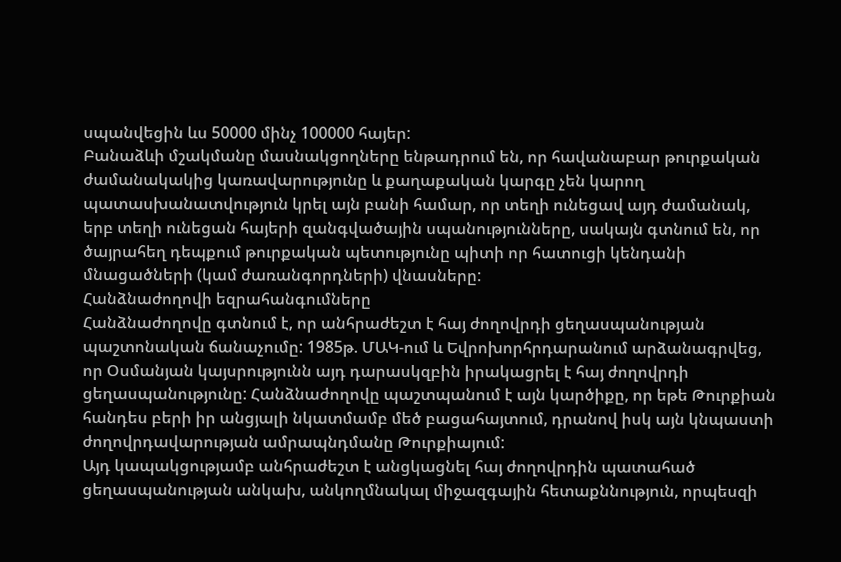սպանվեցին ևս 50000 մինչ 100000 հայեր:
Բանաձևի մշակմանը մասնակցողները ենթադրում են, որ հավանաբար թուրքական ժամանակակից կառավարությունը և քաղաքական կարգը չեն կարող պատասխանատվություն կրել այն բանի համար, որ տեղի ունեցավ այդ ժամանակ, երբ տեղի ունեցան հայերի զանգվածային սպանությունները, սակայն գտնում են, որ ծայրահեղ դեպքում թուրքական պետությունը պիտի որ հատուցի կենդանի մնացածների (կամ ժառանգորդների) վնասները:
Հանձնաժողովի եզրահանգումները
Հանձնաժողովը գտնում է, որ անհրաժեշտ է հայ ժողովրդի ցեղասպանության պաշտոնական ճանաչումը: 1985թ. ՄԱԿ-ում և Եվրոխորհրդարանում արձանագրվեց, որ Օսմանյան կայսրությունն այդ դարասկզբին իրակացրել է հայ ժողովրդի ցեղասպանությունը: Հանձնաժողովը պաշտպանում է այն կարծիքը, որ եթե Թուրքիան հանդես բերի իր անցյալի նկատմամբ մեծ բացահայտում, դրանով իսկ այն կնպաստի ժողովրդավարության ամրապնդմանը Թուրքիայում:
Այդ կապակցությամբ անհրաժեշտ է անցկացնել հայ ժողովրդին պատահած ցեղասպանության անկախ, անկողմնակալ միջազգային հետաքննություն, որպեսզի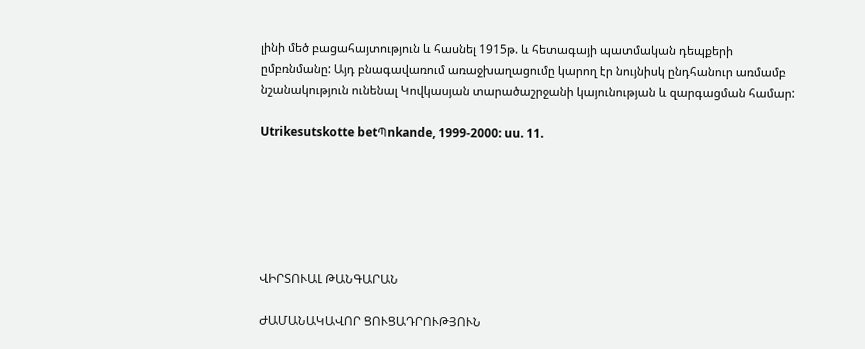լինի մեծ բացահայտություն և հասնել 1915թ. և հետագայի պատմական դեպքերի ըմբռնմանը: Այդ բնագավառում առաջխաղացումը կարող էր նույնիսկ ընդհանուր առմամբ նշանակություն ունենալ Կովկասյան տարածաշրջանի կայունության և զարգացման համար:

Utrikesutskotte betՊnkande, 1999-2000: uu. 11.






ՎԻՐՏՈՒԱԼ ԹԱՆԳԱՐԱՆ

ԺԱՄԱՆԱԿԱՎՈՐ ՑՈՒՑԱԴՐՈՒԹՅՈՒՆ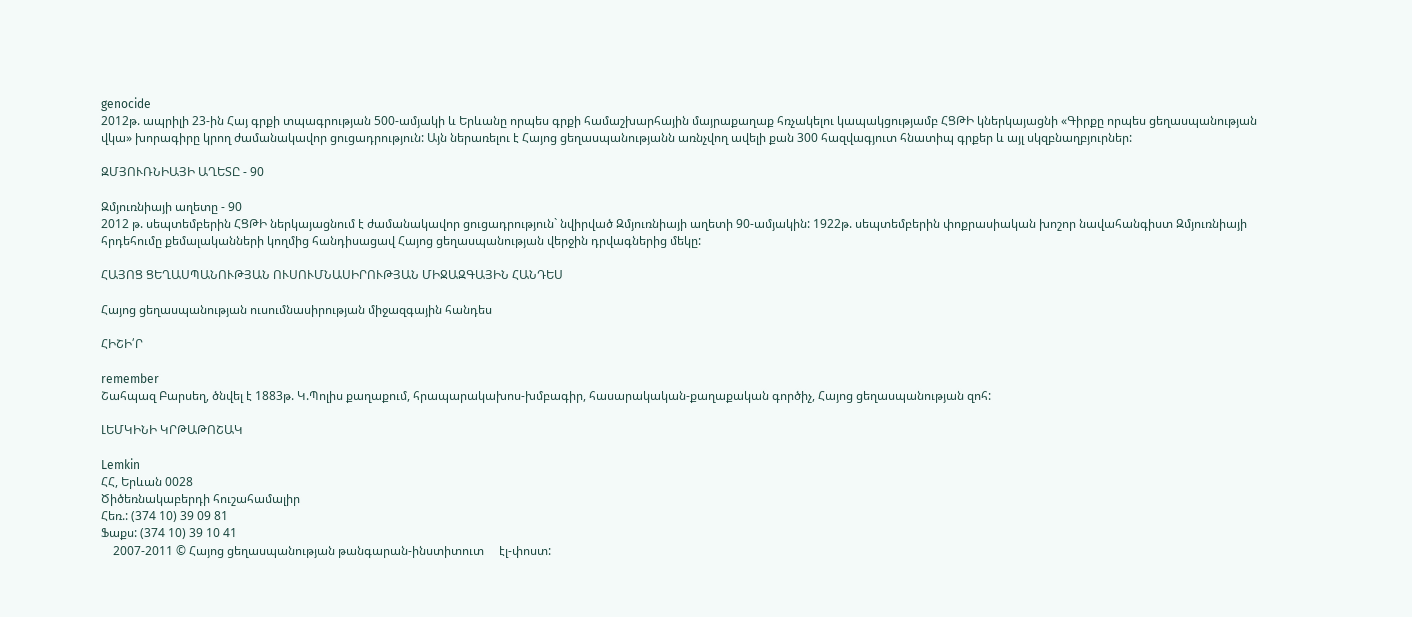genocide
2012թ. ապրիլի 23-ին Հայ գրքի տպագրության 500-ամյակի և Երևանը որպես գրքի համաշխարհային մայրաքաղաք հռչակելու կապակցությամբ ՀՑԹԻ կներկայացնի «Գիրքը որպես ցեղասպանության վկա» խորագիրը կրող ժամանակավոր ցուցադրություն: Այն ներառելու է Հայոց ցեղասպանությանն առնչվող ավելի քան 300 հազվագյուտ հնատիպ գրքեր և այլ սկզբնաղբյուրներ:

ԶՄՅՈՒՌՆԻԱՅԻ ԱՂԵՏԸ - 90

Զմյուռնիայի աղետը - 90
2012 թ. սեպտեմբերին ՀՑԹԻ ներկայացնում է ժամանակավոր ցուցադրություն` նվիրված Զմյուռնիայի աղետի 90-ամյակին: 1922թ. սեպտեմբերին փոքրասիական խոշոր նավահանգիստ Զմյուռնիայի հրդեհումը քեմալականների կողմից հանդիսացավ Հայոց ցեղասպանության վերջին դրվագներից մեկը:

ՀԱՅՈՑ ՑԵՂԱՍՊԱՆՈՒԹՅԱՆ ՈՒՍՈՒՄՆԱՍԻՐՈՒԹՅԱՆ ՄԻՋԱԶԳԱՅԻՆ ՀԱՆԴԵՍ

Հայոց ցեղասպանության ուսումնասիրության միջազգային հանդես

ՀԻՇԻ՛Ր

remember
Շահպազ Բարսեղ, ծնվել է 1883թ. Կ.Պոլիս քաղաքում, հրապարակախոս-խմբագիր, հասարակական-քաղաքական գործիչ, Հայոց ցեղասպանության զոհ:

ԼԵՄԿԻՆԻ ԿՐԹԱԹՈՇԱԿ

Lemkin
ՀՀ, Երևան 0028
Ծիծեռնակաբերդի հուշահամալիր
Հեռ.: (374 10) 39 09 81
Ֆաքս: (374 10) 39 10 41
    2007-2011 © Հայոց ցեղասպանության թանգարան-ինստիտուտ     էլ-փոստ: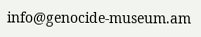info@genocide-museum.am